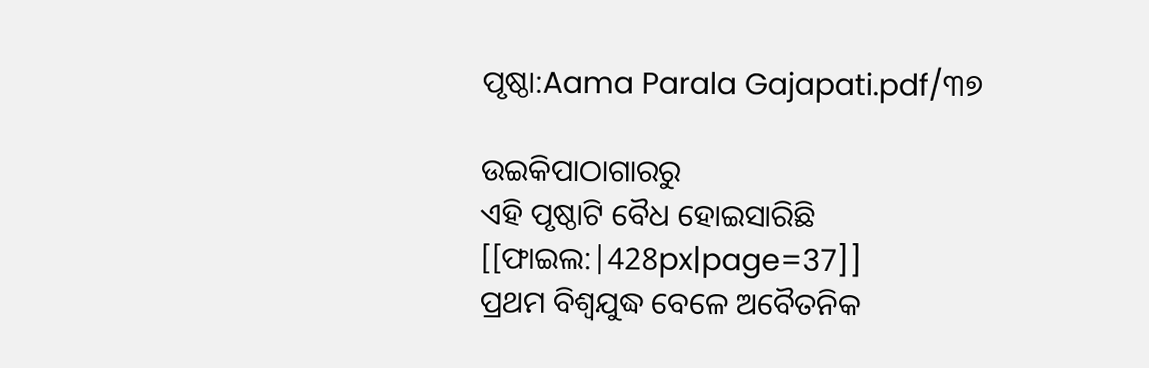ପୃଷ୍ଠା:Aama Parala Gajapati.pdf/୩୭

ଉଇକିପାଠାଗାର‌ରୁ
ଏହି ପୃଷ୍ଠାଟି ବୈଧ ହୋଇସାରିଛି
[[ଫାଇଲ:|428px|page=37]]
ପ୍ରଥମ ବିଶ୍ୱଯୁଦ୍ଧ ବେଳେ ଅବୈତନିକ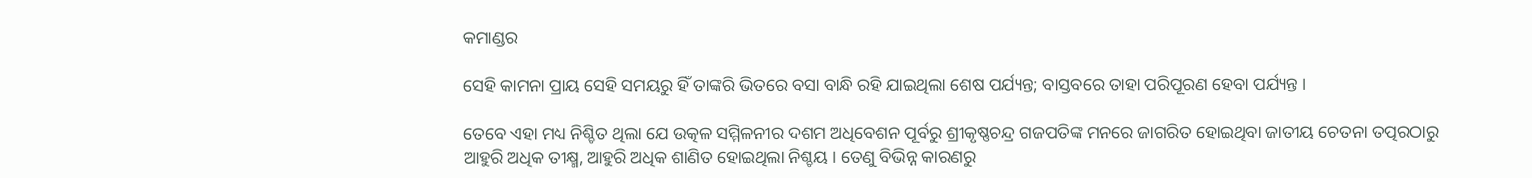କମାଣ୍ଡର

ସେହି କାମନା ପ୍ରାୟ ସେହି ସମୟରୁ ହିଁ ତାଙ୍କରି ଭିତରେ ବସା ବାନ୍ଧି ରହି ଯାଇଥିଲା ଶେଷ ପର୍ଯ୍ୟନ୍ତ; ବାସ୍ତବରେ ତାହା ପରିପୂରଣ ହେବା ପର୍ଯ୍ୟନ୍ତ ।

ତେବେ ଏହା ମଧ୍ୟ ନିଶ୍ଚିତ ଥିଲା ଯେ ଉତ୍କଳ ସମ୍ମିଳନୀର ଦଶମ ଅଧିବେଶନ ପୂର୍ବରୁ ଶ୍ରୀକୃଷ୍ଣଚନ୍ଦ୍ର ଗଜପତିଙ୍କ ମନରେ ଜାଗରିତ ହୋଇଥିବା ଜାତୀୟ ଚେତନା ତତ୍ପରଠାରୁ ଆହୁରି ଅଧିକ ତୀକ୍ଷ୍ମ, ଆହୁରି ଅଧିକ ଶାଣିତ ହୋଇଥିଲା ନିଶ୍ଚୟ । ତେଣୁ ବିଭିନ୍ନ କାରଣରୁ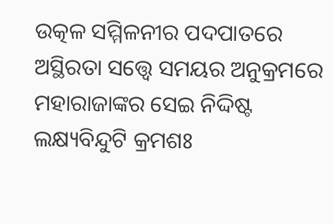ଉତ୍କଳ ସମ୍ମିଳନୀର ପଦପାତରେ ଅସ୍ଥିରତା ସତ୍ତ୍ୱେ ସମୟର ଅନୁକ୍ରମରେ ମହାରାଜାଙ୍କର ସେଇ ନିଦ୍ଦିଷ୍ଟ ଲକ୍ଷ୍ୟବିନ୍ଦୁଟି କ୍ରମଶଃ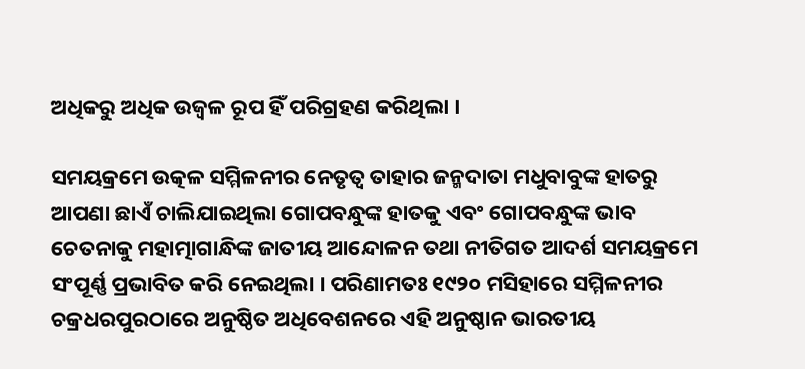ଅଧିକରୁ ଅଧିକ ଉଜ୍ୱଳ ରୂପ ହିଁ ପରିଗ୍ରହଣ କରିଥିଲା ।

ସମୟକ୍ରମେ ଉତ୍କଳ ସମ୍ମିଳନୀର ନେତୃତ୍ବ ତାହାର ଜନ୍ମଦାତା ମଧୁବାବୁଙ୍କ ହାତରୁ ଆପଣା ଛାଏଁ ଚାଲିଯାଇଥିଲା ଗୋପବନ୍ଧୁଙ୍କ ହାତକୁ ଏବଂ ଗୋପବନ୍ଧୁଙ୍କ ଭାବ ଚେତନାକୁ ମହାତ୍ମାଗାନ୍ଧିଙ୍କ ଜାତୀୟ ଆନ୍ଦୋଳନ ତଥା ନୀତିଗତ ଆଦର୍ଶ ସମୟକ୍ରମେ ସଂପୂର୍ଣ୍ଣ ପ୍ରଭାବିତ କରି ନେଇଥିଲା । ପରିଣାମତଃ ୧୯୨୦ ମସିହାରେ ସମ୍ମିଳନୀର ଚକ୍ରଧରପୁରଠାରେ ଅନୁଷ୍ଠିତ ଅଧିବେଶନରେ ଏହି ଅନୁଷ୍ଠାନ ଭାରତୀୟ